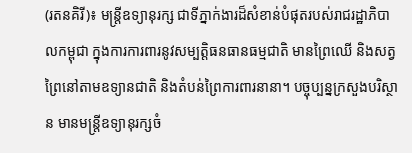(រតនគិរី)៖ មន្ត្រីឧទ្យានុរក្ស ជាទីភ្នាក់ងារដ៏សំខាន់បំផុតរបស់រាជរដ្ឋាភិបាលកម្ពុជា ក្នុងការការពារនូវសម្បត្តិធនធានធម្មជាតិ មានព្រៃឈើ និងសត្វព្រៃនៅតាមឧទ្យានជាតិ និងតំបន់ព្រៃការពារនានា។ បច្ចុប្បន្នក្រសួងបរិស្ថាន មានមន្ត្រីឧទ្យានុរក្សចំ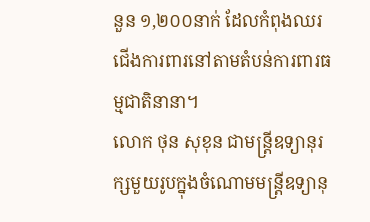នួន ១,២០០នាក់ ដែលកំពុងឈរជើងការពារនៅតាមតំបន់ការពារធម្មជាតិនានា។
លោក ថុន សុខុន ជាមន្ត្រីឧទ្យានុរក្សមួយរូបក្នុងចំណោមមន្ត្រីឧទ្យានុ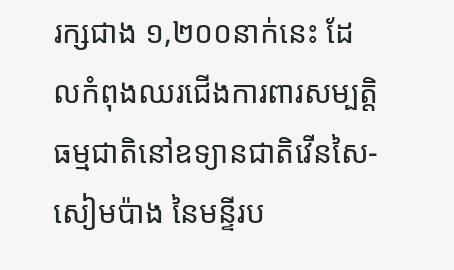រក្សជាង ១,២០០នាក់នេះ ដែលកំពុងឈរជើងការពារសម្បត្តិធម្មជាតិនៅឧទ្យានជាតិវើនសៃ-សៀមប៉ាង នៃមន្ទីរប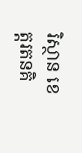រិស្ថាន ខេត្តរតនគិ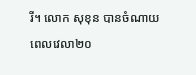រី។ លោក សុខុន បានចំណាយពេលវេលា២០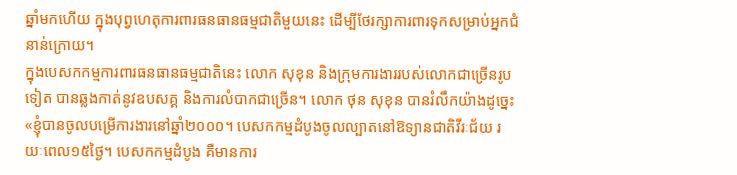ឆ្នាំមកហើយ ក្នុងបុព្វហេតុការពារធនធានធម្មជាតិមួយនេះ ដើម្បីថែរក្សាការពារទុកសម្រាប់អ្នកជំនាន់ក្រោយ។
ក្នុងបេសកកម្មការពារធនធានធម្មជាតិនេះ លោក សុខុន និងក្រុមការងាររបស់លោកជាច្រើនរូបទៀត បានឆ្លងកាត់នូវឧបសគ្គ និងការលំបាកជាច្រើន។ លោក ថុន សុខុន បានរំលឹកយ៉ាងដូច្នេះ «ខ្ញុំបានចូលបម្រើការងារនៅឆ្នាំ២០០០។ បេសកកម្មដំបូងចូលល្បាតនៅឱទ្យានជាតិវីរៈជ័យ រយៈពេល១៥ថ្ងៃ។ បេសកកម្មដំបូង គឺមានការ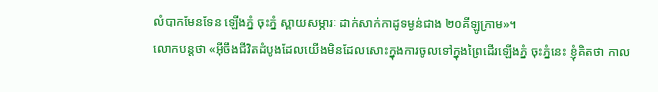លំបាកមែនទែន ឡើងភ្នំ ចុះភ្នំ ស្ពាយសម្ភារៈ ដាក់សាក់កាដូទម្ងន់ជាង ២០គីឡូក្រាម»។
លោកបន្តថា «អ៊ីចឹងជីវិតដំបូងដែលយើងមិនដែលសោះក្នុងការចូលទៅក្នុងព្រៃដើរឡើងភ្នំ ចុះភ្នំនេះ ខ្ញុំគិតថា កាល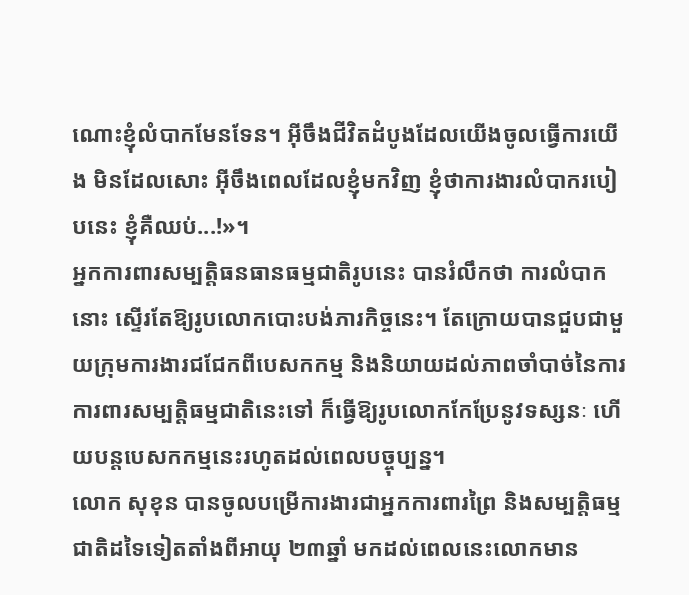ណោះខ្ញុំលំបាកមែនទែន។ អ៊ីចឹងជីវិតដំបូងដែលយើងចូលធ្វើការយើង មិនដែលសោះ អ៊ីចឹងពេលដែលខ្ញុំមកវិញ ខ្ញុំថាការងារលំបាករបៀបនេះ ខ្ញុំគឺឈប់...!»។
អ្នកការពារសម្បត្តិធនធានធម្មជាតិរូបនេះ បានរំលឹកថា ការលំបាកនោះ ស្ទើរតែឱ្យរូបលោកបោះបង់ភារកិច្ចនេះ។ តែក្រោយបានជួបជាមួយក្រុមការងារជជែកពីបេសកកម្ម និងនិយាយដល់ភាពចាំបាច់នៃការការពារសម្បត្តិធម្មជាតិនេះទៅ ក៏ធ្វើឱ្យរូបលោកកែប្រែនូវទស្សនៈ ហើយបន្តបេសកកម្មនេះរហូតដល់ពេលបច្ចុប្បន្ន។
លោក សុខុន បានចូលបម្រើការងារជាអ្នកការពារព្រៃ និងសម្បត្តិធម្មជាតិដទៃទៀតតាំងពីអាយុ ២៣ឆ្នាំ មកដល់ពេលនេះលោកមាន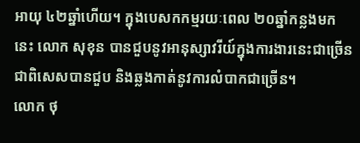អាយុ ៤២ឆ្នាំហើយ។ ក្នុងបេសកកម្មរយៈពេល ២០ឆ្នាំកន្លងមកនេះ លោក សុខុន បានជួបនូវអានុស្សាវរីយ៍ក្នុងការងារនេះជាច្រើន ជាពិសេសបានជួប និងឆ្លងកាត់នូវការលំបាកជាច្រើន។
លោក ថុ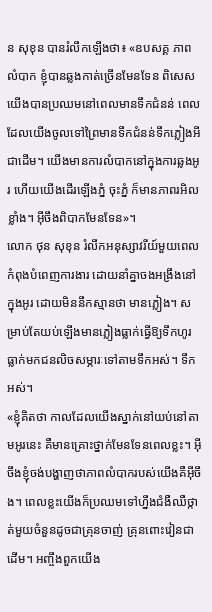ន សុខុន បានរំលឹកឡើងថា៖ «ឧបសគ្គ ភាពលំបាក ខ្ញុំបានឆ្លងកាត់ច្រើនមែនទែន ពិសេសយើងបានប្រឈមនៅពេលមានទឹកជំនន់ ពេលដែលយើងចូលទៅព្រៃមានទឹកជំនន់ទឹកភ្លៀងអីជាដើម។ យើងមានការលំបាកនៅក្នុងការឆ្លងអូរ ហើយយើងដើរឡើងភ្នំ ចុះភ្នំ ក៏មានភាពរអិលខ្លាំង។ អ៊ីចឹងពិបាកមែនទែន»។
លោក ថុន សុខុន រំលឹកអនុស្សាវរីយ៍មួយពេលកំពុងបំពេញការងារ ដោយនាំគ្នាចងអង្រឹងនៅក្នុងអូរ ដោយមិននឹកស្មានថា មានភ្លៀង។ សម្រាប់តែយប់ឡើងមានភ្លៀងធ្លាក់ធ្វើឱ្យទឹកហូរធ្លាក់មកជនលិចសម្ភារៈទៅតាមទឹកអស់។ ទឹកអស់។
«ខ្ញុំគិតថា កាលដែលយើងស្នាក់នៅយប់នៅតាមអូរនេះ គឺមានគ្រោះថ្នាក់មែនទែនពេលខ្លះ។ អ៊ីចឹងខ្ញុំចង់បង្ហាញថាភាពលំបាករបស់យើងគឺអ៊ីចឹង។ ពេលខ្លះយើងក៏ប្រឈមទៅហ្នឹងជំងឺឈឺថ្កាត់មួយចំនួនដូចជាគ្រុនចាញ់ គ្រុនពោះវៀនជាដើម។ អញ្ចឹងពួកយើង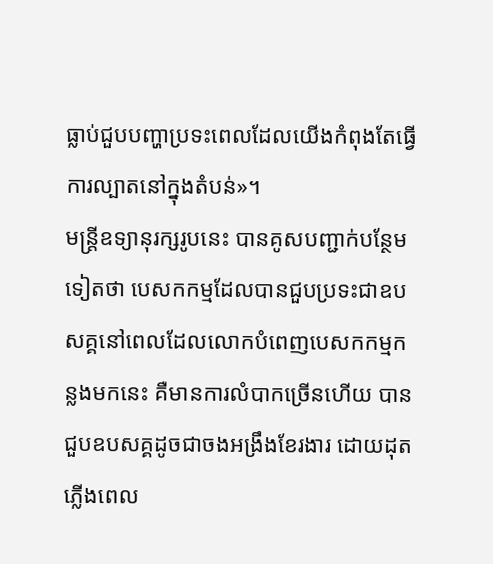ធ្លាប់ជួបបញ្ហាប្រទះពេលដែលយើងកំពុងតែធ្វើការល្បាតនៅក្នុងតំបន់»។
មន្ត្រីឧទ្យានុរក្សរូបនេះ បានគូសបញ្ជាក់បន្ថែមទៀតថា បេសកកម្មដែលបានជួបប្រទះជាឧបសគ្គនៅពេលដែលលោកបំពេញបេសកកម្មកន្លងមកនេះ គឺមានការលំបាកច្រើនហើយ បានជួបឧបសគ្គដូចជាចងអង្រឹងខែរងារ ដោយដុតភ្លើងពេល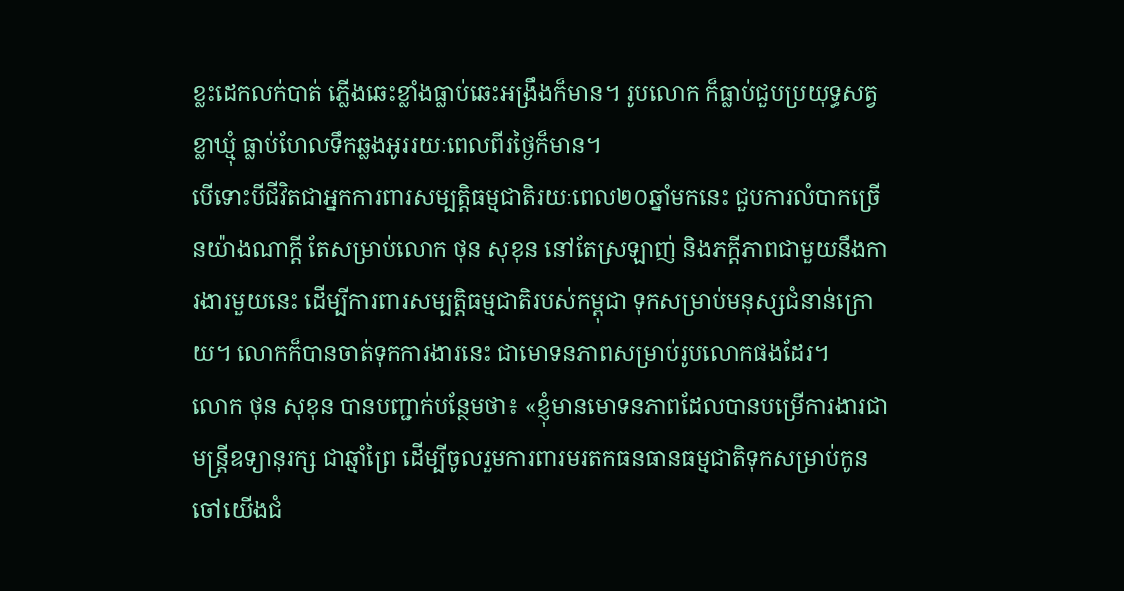ខ្លះដេកលក់បាត់ ភ្លើងឆេះខ្លាំងធ្លាប់ឆេះអង្រឹងក៏មាន។ រូបលោក ក៏ធ្លាប់ជួបប្រយុទ្ធសត្វខ្លាឃ្មុំ ធ្លាប់ហែលទឹកឆ្លងអូររយៈពេលពីរថ្ងៃក៏មាន។
បើទោះបីជីវិតជាអ្នកការពារសម្បត្តិធម្មជាតិរយៈពេល២០ឆ្នាំមកនេះ ជួបការលំបាកច្រើនយ៉ាងណាក្តី តែសម្រាប់លោក ថុន សុខុន នៅតែស្រឡាញ់ និងភក្តីភាពជាមួយនឹងការងារមួយនេះ ដើម្បីការពារសម្បត្តិធម្មជាតិរបស់កម្ពុជា ទុកសម្រាប់មនុស្សជំនាន់ក្រោយ។ លោកក៏បានចាត់ទុកការងារនេះ ជាមោទនភាពសម្រាប់រូបលោកផងដែរ។
លោក ថុន សុខុន បានបញ្ជាក់បន្ថែមថា៖ «ខ្ញុំមានមោទនភាពដែលបានបម្រើការងារជាមន្ត្រីឧទ្យានុរក្ស ជាឆ្មាំព្រៃ ដើម្បីចូលរួមការពារមរតកធនធានធម្មជាតិទុកសម្រាប់កូនចៅយើងជំ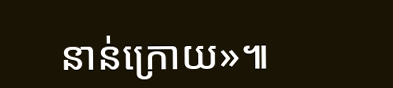នាន់ក្រោយ»៕